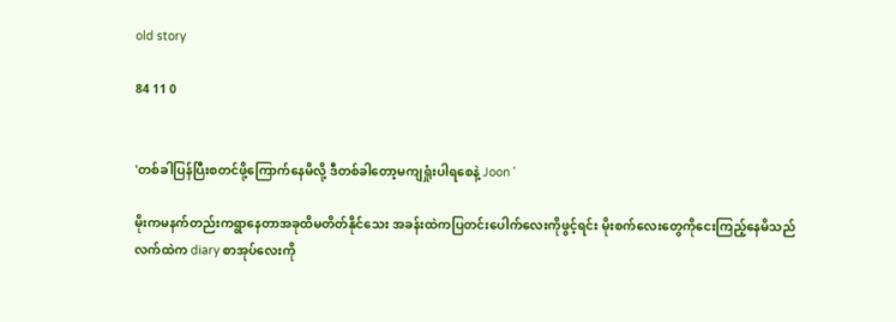old story

84 11 0


'တစ်ခါပြန်ပြီးစတင်ဖို့ကြောက်နေမိလို့ ဒီတစ်ခါတော့မကျရှုံးပါရစေနဲ့ Joon '

မိုးကမနက်တည်းကရွာနေတာအခုထိမတိတ်နိုင်သေး အခန်းထဲကပြတင်းပေါက်လေးကိုဖွင့်ရင်း မိုးစက်လေးတွေကိုငေးကြည့်နေမိသည်
လက်ထဲက diary စာအုပ်လေးကို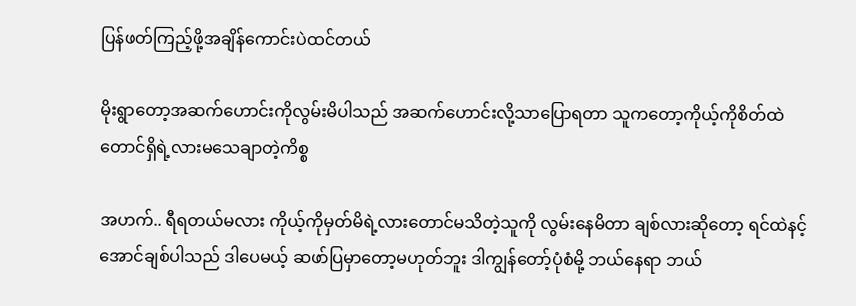ပြန်ဖတ်ကြည့်ဖို့အချိန်ကောင်းပဲထင်တယ်

မိုးရွာတော့အဆက်ဟောင်းကိုလွမ်းမိပါသည် အဆက်ဟောင်းလို့သာပြောရတာ သူကတော့ကိုယ့်ကိုစိတ်ထဲတောင်ရှိရဲ့လားမသေချာတဲ့ကိစ္စ

အဟက်.. ရီရတယ်မလား ကိုယ့်ကိုမှတ်မိရဲ့လားတောင်မသိတဲ့သူကို လွမ်းနေမိတာ ချစ်လားဆိုတော့ ရင်ထဲနင့်အောင်ချစ်ပါသည် ဒါပေမယ့် ဆဖာ်ပြမှာတော့မဟုတ်ဘူး ဒါကျွန်တော့်ပုံစံမို့ ဘယ်နေရာ ဘယ်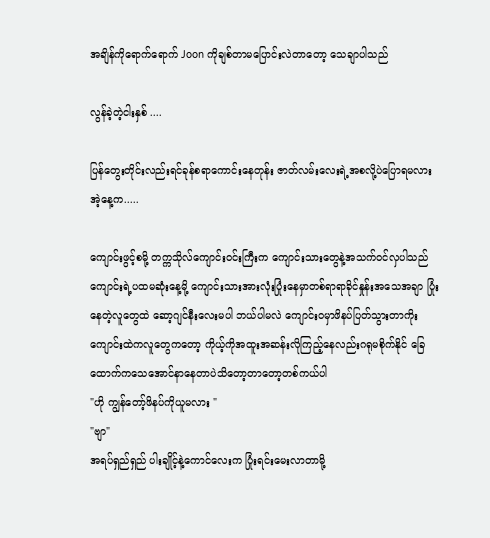အချိန်ကိုရောက်ရောက် Joon ကိုချစ်တာမပြောင်းလဲတာတော့ သေချာပါသည်

လွန်ခဲ့တဲ့ငါးနှစ် ....

ပြန်တွေးတိုင်းလည်းရင်ခုန်စရာကောင်းနေတုန်း ဇာတ်လမ်းလေးရဲ့အစလို့ပဲပြောရမလား
အဲ့နေ့က.....

ကျောင်းဖွင့်စမို့ တက္ကသိုလ်ကျောင်းဝင်းကြီးက ကျောင်းသားတွေနဲ့အသက်ဝင်လှပါသည် ကျောင်းရဲ့ပထမဆုံးနေ့မို့ ကျောင်းသားအားလုံးပြုံးနေမှာတစ်ရာရာခိုင်နှုန်းအသေအချာ ပြုံးနေတဲ့လူတွေထဲ ဆော့ဂျင်နီးလေးမပါ ဘယ်ပါမလဲ ကျောင်းဝမှာဖိနပ်ပြတ်သွားတာကိုး
ကျောင်းထဲကလူတွေကတော့ ကိုယ့်ကိုအထူးအဆန်းလိုကြည့်နေလည်းဂရုမစိုက်နိုင် ခြေထောက်ကသေအောင်နာနေတာပဲသိတော့တာတော့တစ်ကယ်ပါ
"ဟို ကျွန်တော့်ဖိနပ်ကိုယူမလား "
"ဗျာ"
အရပ်ရှည်ရှည် ပါးချိုင့်နဲ့ကောင်လေးက ပြုံးရင်းမေးလာတာမို့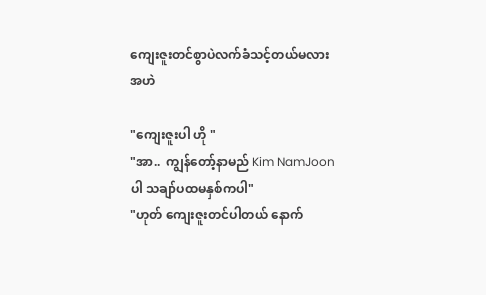ကျေးဇူးတင်စွာပဲလက်ခံသင့်တယ်မလား
အဟဲ

"ကျေးဇူးပါ ဟို "
"အာ..  ကျွန်တော့်နာမည် Kim NamJoon ပါ သချာ်ပထမနှစ်ကပါ"
"ဟုတ် ကျေးဇူးတင်ပါတယ် နောက်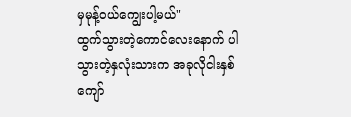မှမုန့်ဝယ်ကျွေးပါ့မယ်"
ထွက်သွားတဲ့ကောင်လေးနောက် ပါသွားတဲ့နှလုံးသားက အခုလိုငါးနှစ်ကျော်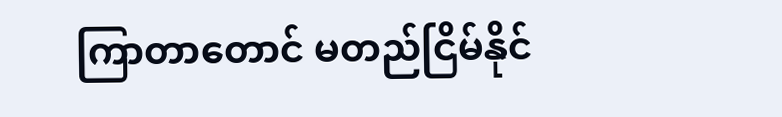ကြာတာတောင် မတည်ငြိမ်နိုင်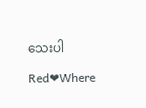သေးပါ

Red❤Where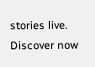stories live. Discover now